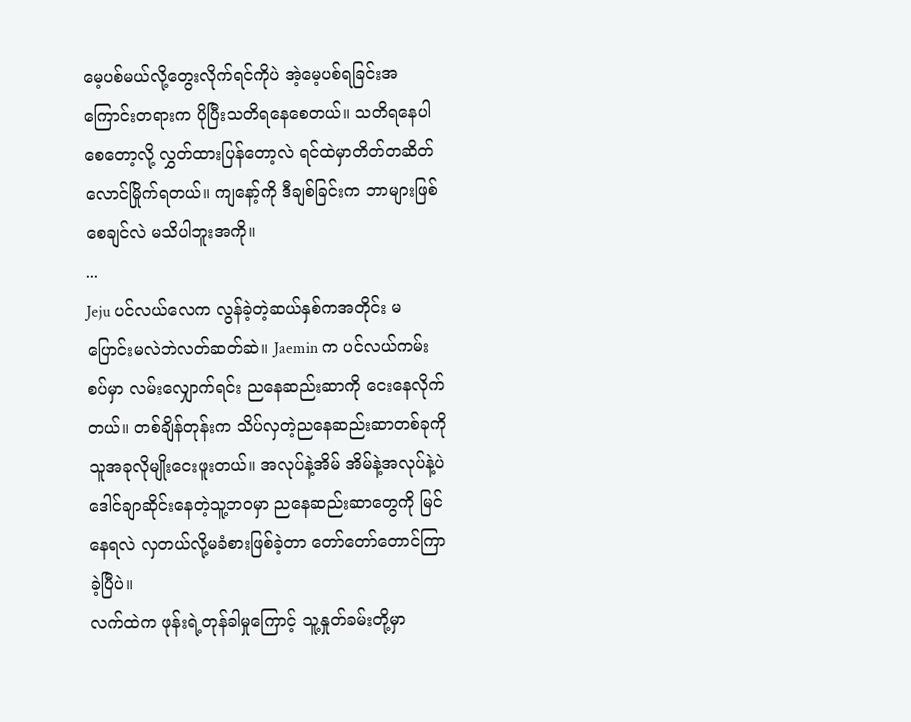မေ့ပစ်မယ်လို့တွေးလိုက်ရင်ကိုပဲ အဲ့မေ့ပစ်ရခြင်းအကြောင်းတရားက ပိုပြီးသတိရနေစေတယ်။ သတိရနေပါစေတော့လို့ လွှတ်ထားပြန်တော့လဲ ရင်ထဲမှာတိတ်တဆိတ် လောင်မြိုက်ရတယ်။ ကျနော့်ကို ဒီချစ်ခြင်းက ဘာများဖြစ်စေချင်လဲ မသိပါဘူးအကို။
...
Jeju ပင်လယ်လေက လွန်ခဲ့တဲ့ဆယ်နှစ်ကအတိုင်း မပြောင်းမလဲဘဲလတ်ဆတ်ဆဲ။ Jaemin က ပင်လယ်ကမ်းစပ်မှာ လမ်းလျှောက်ရင်း ညနေဆည်းဆာကို ငေးနေလိုက်တယ်။ တစ်ချိန်တုန်းက သိပ်လှတဲ့ညနေဆည်းဆာတစ်ခုကို သူအခုလိုမျိုးငေးဖူးတယ်။ အလုပ်နဲ့အိမ် အိမ်နဲ့အလုပ်နဲ့ပဲ ဒေါင်ချာဆိုင်းနေတဲ့သူ့ဘဝမှာ ညနေဆည်းဆာတွေကို မြင်နေရလဲ လှတယ်လို့မခံစားဖြစ်ခဲ့တာ တော်တော်တောင်ကြာခဲ့ပြီပဲ။
လက်ထဲက ဖုန်းရဲ့တုန်ခါမှုကြောင့် သူ့နှုတ်ခမ်းတို့မှာ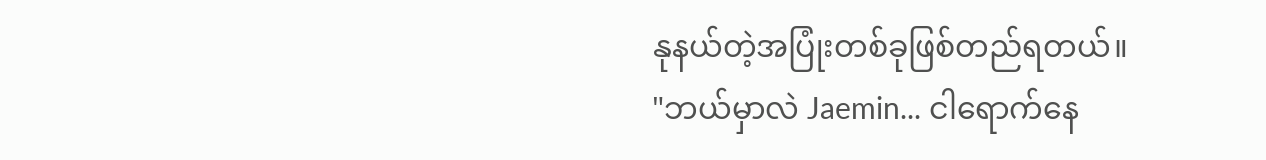နုနယ်တဲ့အပြုံးတစ်ခုဖြစ်တည်ရတယ်။
"ဘယ်မှာလဲ Jaemin... ငါရောက်နေ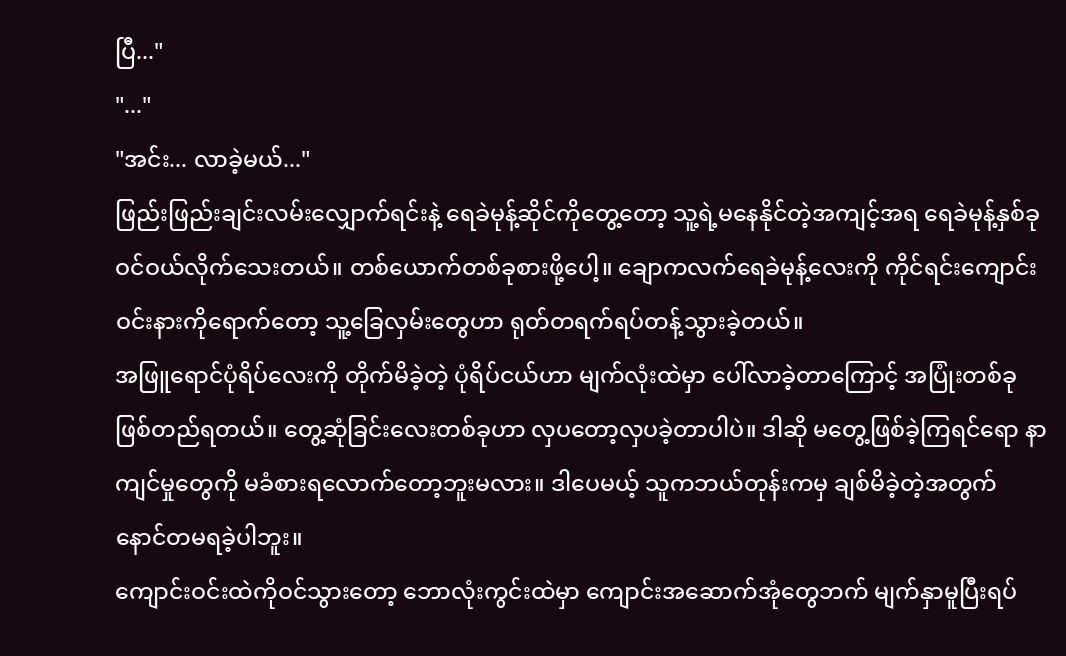ပြီ..."
"..."
"အင်း... လာခဲ့မယ်..."
ဖြည်းဖြည်းချင်းလမ်းလျှောက်ရင်းနဲ့ ရေခဲမုန့်ဆိုင်ကိုတွေ့တော့ သူ့ရဲ့မနေနိုင်တဲ့အကျင့်အရ ရေခဲမုန့်နှစ်ခုဝင်ဝယ်လိုက်သေးတယ်။ တစ်ယောက်တစ်ခုစားဖို့ပေါ့။ ချောကလက်ရေခဲမုန့်လေးကို ကိုင်ရင်းကျောင်းဝင်းနားကိုရောက်တော့ သူ့ခြေလှမ်းတွေဟာ ရုတ်တရက်ရပ်တန့်သွားခဲ့တယ်။
အဖြူရောင်ပုံရိပ်လေးကို တိုက်မိခဲ့တဲ့ ပုံရိပ်ငယ်ဟာ မျက်လုံးထဲမှာ ပေါ်လာခဲ့တာကြောင့် အပြုံးတစ်ခုဖြစ်တည်ရတယ်။ တွေ့ဆုံခြင်းလေးတစ်ခုဟာ လှပတော့လှပခဲ့တာပါပဲ။ ဒါဆို မတွေ့ဖြစ်ခဲ့ကြရင်ရော နာကျင်မှုတွေကို မခံစားရလောက်တော့ဘူးမလား။ ဒါပေမယ့် သူကဘယ်တုန်းကမှ ချစ်မိခဲ့တဲ့အတွက် နောင်တမရခဲ့ပါဘူး။
ကျောင်းဝင်းထဲကိုဝင်သွားတော့ ဘောလုံးကွင်းထဲမှာ ကျောင်းအဆောက်အုံတွေဘက် မျက်နှာမူပြီးရပ်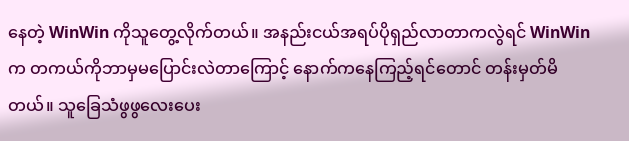နေတဲ့ WinWin ကိုသူတွေ့လိုက်တယ်။ အနည်းငယ်အရပ်ပိုရှည်လာတာကလွဲရင် WinWinက တကယ်ကိုဘာမှမပြောင်းလဲတာကြောင့် နောက်ကနေကြည့်ရင်တောင် တန်းမှတ်မိတယ်။ သူခြေသံဖွဖွလေးပေး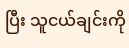ပြီး သူငယ်ချင်းကို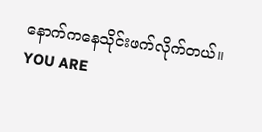နောက်ကနေသိုင်းဖက်လိုက်တယ်။
YOU ARE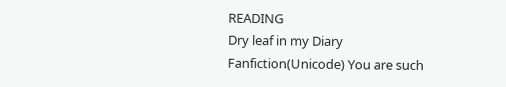READING
Dry leaf in my Diary
Fanfiction(Unicode) You are such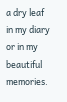a dry leaf in my diary or in my beautiful memories.